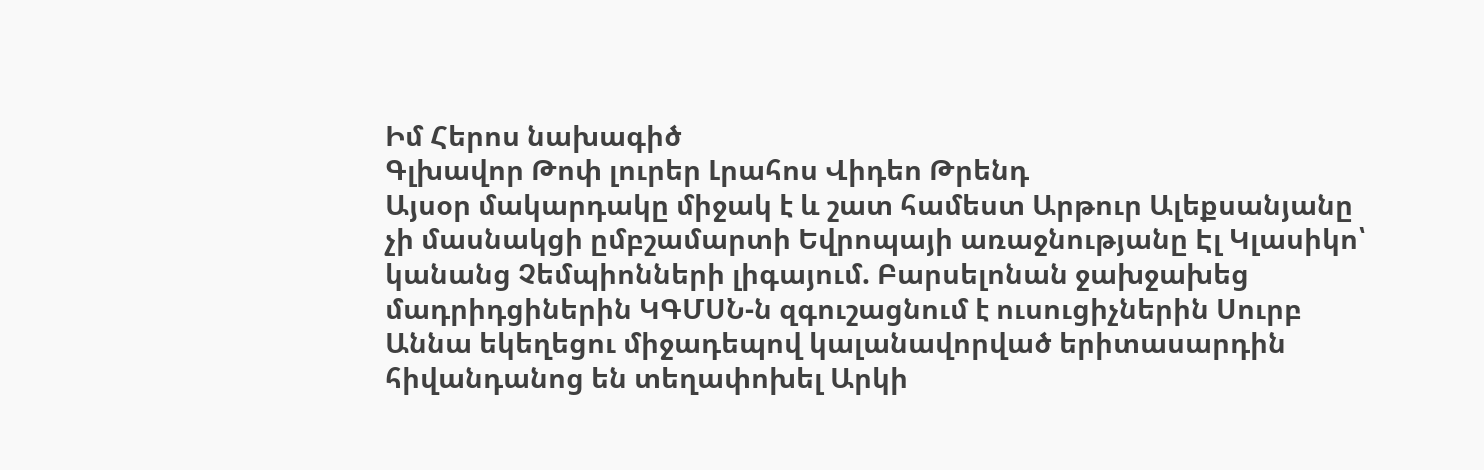Իմ Հերոս նախագիծ
Գլխավոր Թոփ լուրեր Լրահոս Վիդեո Թրենդ
Այսօր մակարդակը միջակ է և շատ համեստ Արթուր Ալեքսանյանը չի մասնակցի ըմբշամարտի Եվրոպայի առաջնությանը Էլ Կլասիկո՝ կանանց Չեմպիոնների լիգայում. Բարսելոնան ջախջախեց մադրիդցիներին ԿԳՄՍՆ-ն զգուշացնում է ուսուցիչներին Սուրբ Աննա եկեղեցու միջադեպով կալանավորված երիտասարդին հիվանդանոց են տեղափոխել Արկի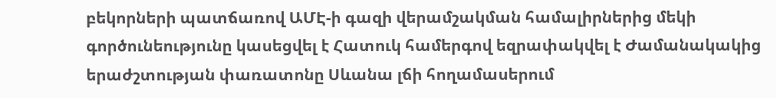բեկորների պատճառով ԱՄԷ-ի գազի վերամշակման համալիրներից մեկի գործունեությունը կասեցվել է Հատուկ համերգով եզրափակվել է Ժամանակակից երաժշտության փառատոնը Սևանա լճի հողամասերում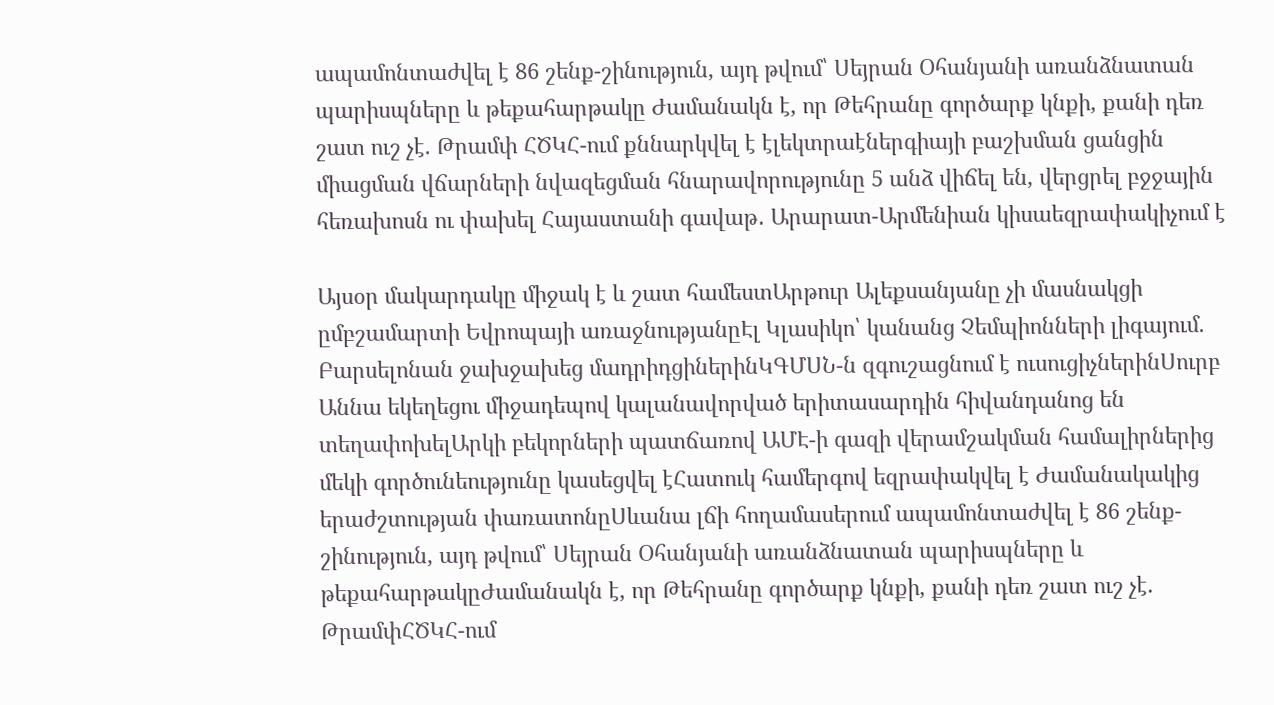ապամոնտաժվել է 86 շենք-շինություն, այդ թվում՝ Սեյրան Օհանյանի առանձնատան պարիսպները և թեքահարթակը Ժամանակն է, որ Թեհրանը գործարք կնքի, քանի դեռ շատ ուշ չէ. Թրամփ ՀԾԿՀ-ում քննարկվել է էլեկտրաէներգիայի բաշխման ցանցին միացման վճարների նվազեցման հնարավորությունը 5 անձ վիճել են, վերցրել բջջային հեռախոսն ու փախել Հայաստանի գավաթ․ Արարատ-Արմենիան կիսաեզրափակիչում է

Այսօր մակարդակը միջակ է և շատ համեստԱրթուր Ալեքսանյանը չի մասնակցի ըմբշամարտի Եվրոպայի առաջնությանըԷլ Կլասիկո՝ կանանց Չեմպիոնների լիգայում. Բարսելոնան ջախջախեց մադրիդցիներինԿԳՄՍՆ-ն զգուշացնում է ուսուցիչներինՍուրբ Աննա եկեղեցու միջադեպով կալանավորված երիտասարդին հիվանդանոց են տեղափոխելԱրկի բեկորների պատճառով ԱՄԷ-ի գազի վերամշակման համալիրներից մեկի գործունեությունը կասեցվել էՀատուկ համերգով եզրափակվել է Ժամանակակից երաժշտության փառատոնըՍևանա լճի հողամասերում ապամոնտաժվել է 86 շենք-շինություն, այդ թվում՝ Սեյրան Օհանյանի առանձնատան պարիսպները և թեքահարթակըԺամանակն է, որ Թեհրանը գործարք կնքի, քանի դեռ շատ ուշ չէ. ԹրամփՀԾԿՀ-ում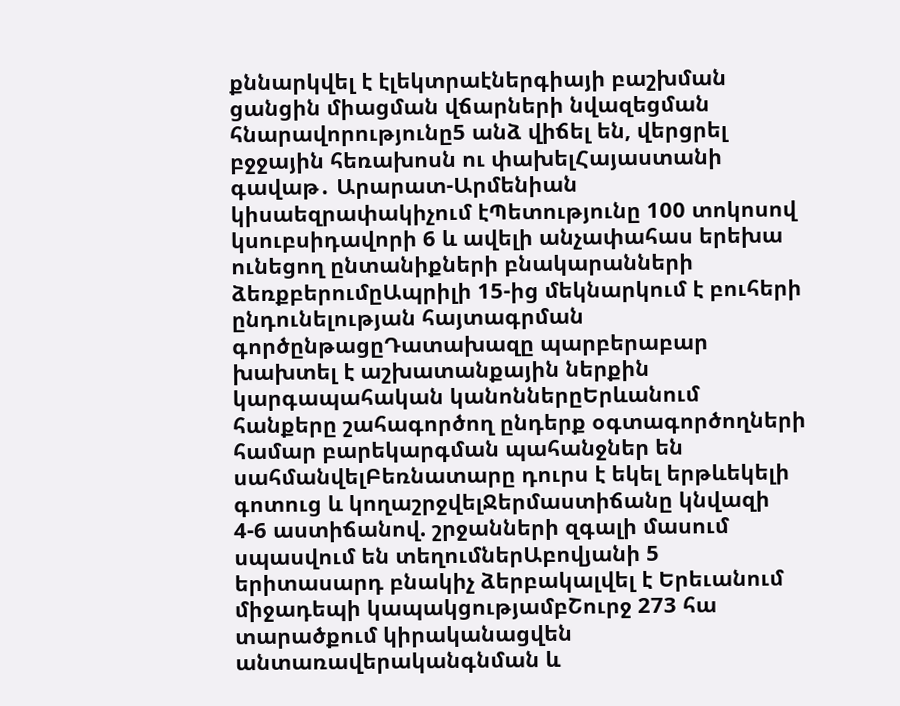քննարկվել է էլեկտրաէներգիայի բաշխման ցանցին միացման վճարների նվազեցման հնարավորությունը5 անձ վիճել են, վերցրել բջջային հեռախոսն ու փախելՀայաստանի գավաթ․ Արարատ-Արմենիան կիսաեզրափակիչում էՊետությունը 100 տոկոսով կսուբսիդավորի 6 և ավելի անչափահաս երեխա ունեցող ընտանիքների բնակարանների ձեռքբերումըԱպրիլի 15-ից մեկնարկում է բուհերի ընդունելության հայտագրման գործընթացըԴատախազը պարբերաբար խախտել է աշխատանքային ներքին կարգապահական կանոններըԵրևանում հանքերը շահագործող ընդերք օգտագործողների համար բարեկարգման պահանջներ են սահմանվելԲեռնատարը դուրս է եկել երթևեկելի գոտուց և կողաշրջվելՋերմաստիճանը կնվազի 4-6 աստիճանով. շրջանների զգալի մասում սպասվում են տեղումներԱբովյանի 5 երիտասարդ բնակիչ ձերբակալվել է Երեւանում միջադեպի կապակցությամբՇուրջ 273 հա տարածքում կիրականացվեն անտառավերականգնման և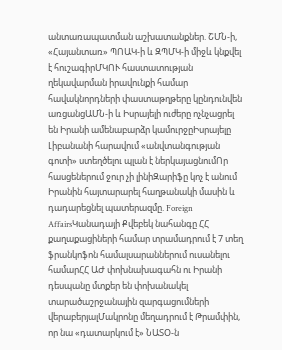անտառապատման աշխատանքներ. ՇՄՆ-ի, «Հայանտառ» ՊՈԱԿ-ի և ԶՊՄԿ-ի միջև կնքվել է հուշագիրՄԿՈՒ հաստատության ղեկավարման իրավունքի համար հավակնորդների փաստաթղթերը կընդունվեն առցանցԱՄՆ-ի և Իսրայելի ուժերը ոչնչացրել են Իրանի ամենաբարձր կամուրջըԻսրայելը Լիբանանի հարավում «անվտանգության գոտի» ստեղծելու պլան է ներկայացնումՈր հասցեներում ջուր չի լինիԶարիֆը կոչ է անում Իրանին հայտարարել հաղթանակի մասին և դադարեցնել պատերազմը. Foreign AffairsԿանադայի Քվեբեկ նահանգը ՀՀ քաղաքացիների համար տրամադրում է 7 տեղ ֆրանկոֆոն համալսարաններում ուսանելու համարՀՀ ԱԺ փոխնախագահն ու Իրանի դեսպանը մտքեր են փոխանակել տարածաշրջանային զարգացումների վերաբերյալՄակրոնը մեղադրում է Թրամփին, որ նա «դատարկում է» ՆԱՏՕ-ն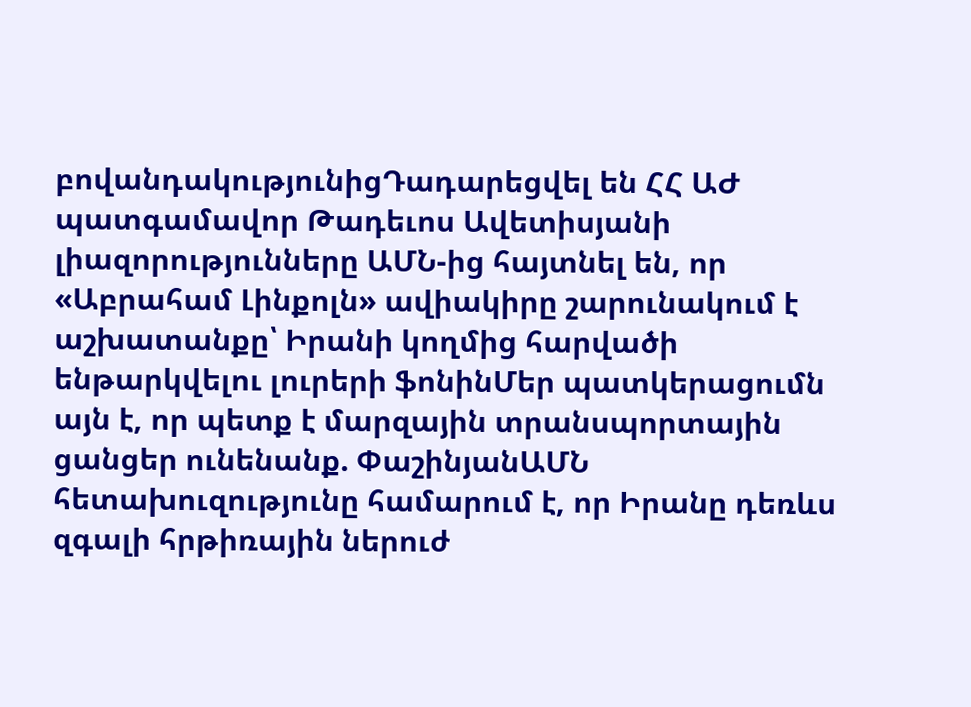բովանդակությունիցԴադարեցվել են ՀՀ ԱԺ պատգամավոր Թադեւոս Ավետիսյանի լիազորությունները ԱՄՆ-ից հայտնել են, որ «Աբրահամ Լինքոլն» ավիակիրը շարունակում է աշխատանքը՝ Իրանի կողմից հարվածի ենթարկվելու լուրերի ֆոնինՄեր պատկերացումն այն է, որ պետք է մարզային տրանսպորտային ցանցեր ունենանք. ՓաշինյանԱՄՆ հետախուզությունը համարում է, որ Իրանը դեռևս զգալի հրթիռային ներուժ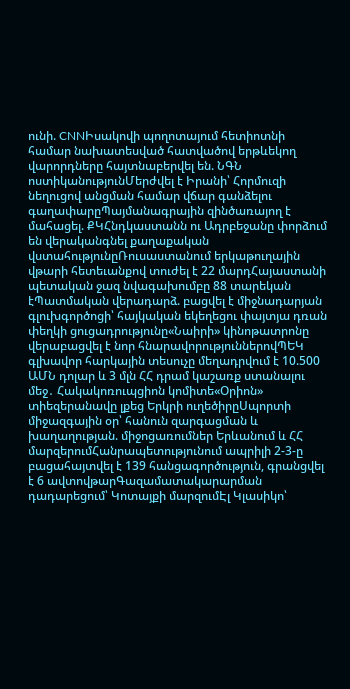ունի. CNNԻսակովի պողոտայում հետիոտնի համար նախատեսված հատվածով երթևեկող վարորդները հայտնաբերվել են. ՆԳՆ ոստիկանությունՄերժվել է Իրանի՝ Հորմուզի նեղուցով անցման համար վճար գանձելու գաղափարըՊայմանագրային զինծառայող է մահացել. ՔԿՀնդկաստանն ու Ադրբեջանը փորձում են վերականգնել քաղաքական վստահությունըՌուսաստանում երկաթուղային վթարի հետեւանքով տուժել է 22 մարդՀայաստանի պետական ջազ նվագախումբը 88 տարեկան էՊատմական վերադարձ. բացվել է միջնադարյան գլուխգործոցի՝ հայկական եկեղեցու փայտյա դռան փեղկի ցուցադրությունը«Նաիրի» կինոթատրոնը վերաբացվել է նոր հնարավորություններովՊԵԿ գլխավոր հարկային տեսուչը մեղադրվում է 10.500 ԱՄՆ դոլար և 3 մլն ՀՀ դրամ կաշառք ստանալու մեջ․ Հակակոռուպցիոն կոմիտե«Օրիոն» տիեզերանավը լքեց Երկրի ուղեծիրըՍպորտի միջազգային օր՝ հանուն զարգացման և խաղաղության. միջոցառումներ Երևանում և ՀՀ մարզերումՀանրապետությունում ապրիլի 2-3-ը բացահայտվել է 139 հանցագործություն, գրանցվել է 6 ավտովթարԳազամատակարարման դադարեցում՝ Կոտայքի մարզումԷլ Կլասիկո՝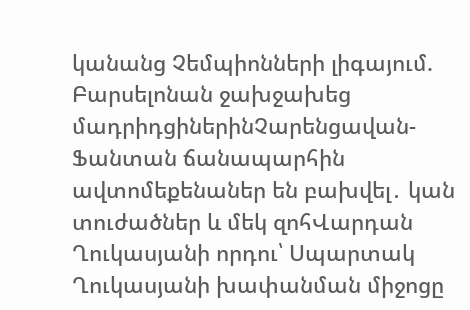կանանց Չեմպիոնների լիգայում. Բարսելոնան ջախջախեց մադրիդցիներինՉարենցավան-Ֆանտան ճանապարհին ավտոմեքենաներ են բախվել․ կան տուժածներ և մեկ զոհՎարդան Ղուկասյանի որդու՝ Սպարտակ Ղուկասյանի խափանման միջոցը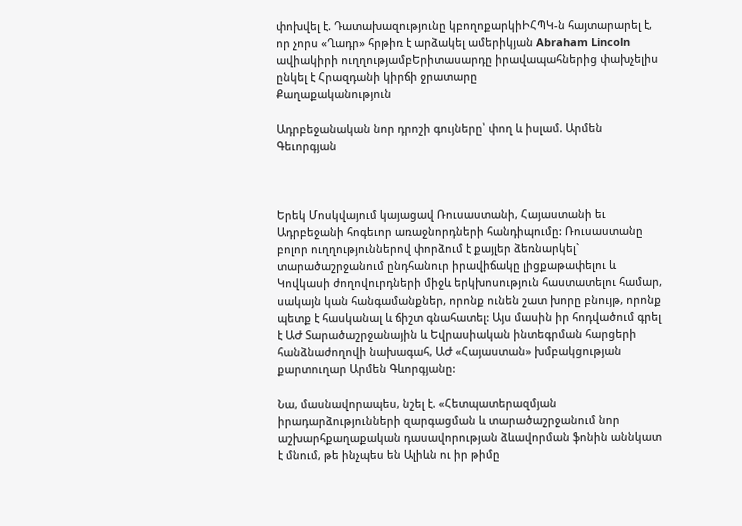փոխվել է. Դատախազությունը կբողոքարկիԻՀՊԿ-ն հայտարարել է, որ չորս «Ղադր» հրթիռ է արձակել ամերիկյան Abraham Lincoln ավիակիրի ուղղությամբԵրիտասարդը իրավապահներից փախչելիս ընկել է Հրազդանի կիրճի ջրատարը
Քաղաքականություն

Ադրբեջանական նոր դրոշի գույները՝ փող և իսլամ. Արմեն Գեւորգյան



Երեկ Մոսկվայում կայացավ Ռուսաստանի, Հայաստանի եւ Ադրբեջանի հոգեւոր առաջնորդների հանդիպումը: Ռուսաստանը բոլոր ուղղություններով փորձում է քայլեր ձեռնարկել` տարածաշրջանում ընդհանուր իրավիճակը լիցքաթափելու և Կովկասի ժողովուրդների միջև երկխոսություն հաստատելու համար, սակայն կան հանգամանքներ, որոնք ունեն շատ խորը բնույթ, որոնք պետք է հասկանալ և ճիշտ գնահատել: Այս մասին իր հոդվածում գրել է ԱԺ Տարածաշրջանային և Եվրասիական ինտեգրման հարցերի հանձնաժողովի նախագահ, ԱԺ «Հայաստան» խմբակցության քարտուղար Արմեն Գևորգյանը:

Նա, մասնավորապես, նշել է. «Հետպատերազմյան իրադարձությունների զարգացման և տարածաշրջանում նոր աշխարհքաղաքական դասավորության ձևավորման ֆոնին աննկատ է մնում, թե ինչպես են Ալիևն ու իր թիմը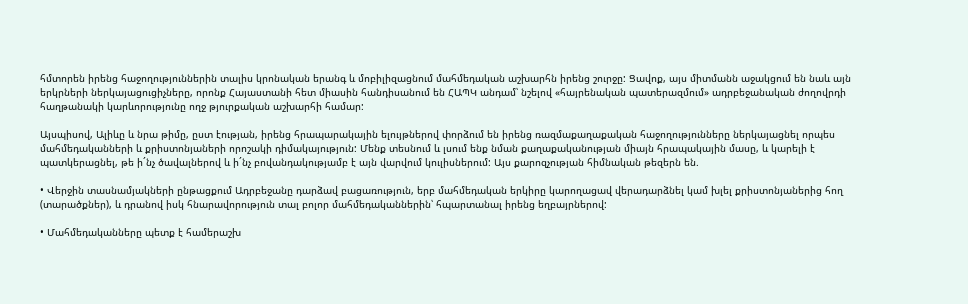հմտորեն իրենց հաջողություններին տալիս կրոնական երանգ և մոբիլիզացնում մահմեդական աշխարհն իրենց շուրջը: Ցավոք, այս միտմանն աջակցում են նաև այն երկրների ներկայացուցիչները, որոնք Հայաստանի հետ միասին հանդիսանում են ՀԱՊԿ անդամ՝ նշելով «հայրենական պատերազմում» ադրբեջանական ժողովրդի հաղթանակի կարևորությունը ողջ թյուրքական աշխարհի համար:

Այսպիսով, Ալիևը և նրա թիմը, ըստ էության, իրենց հրապարակային ելույթներով փորձում են իրենց ռազմաքաղաքական հաջողությունները ներկայացնել որպես մահմեդականների և քրիստոնյաների որոշակի դիմակայություն: Մենք տեսնում և լսում ենք նման քաղաքականության միայն հրապակային մասը, և կարելի է պատկերացնել, թե ի´նչ ծավալներով և ի´նչ բովանդակությամբ է այն վարվում կուլիսներում: Այս քարոզչության հիմնական թեզերն են.

• Վերջին տասնամյակների ընթացքում Ադրբեջանը դարձավ բացառություն, երբ մահմեդական երկիրը կարողացավ վերադարձնել կամ խլել քրիստոնյաներից հող (տարածքներ), և դրանով իսկ հնարավորություն տալ բոլոր մահմեդականներին՝ հպարտանալ իրենց եղբայրներով:

• Մահմեդականները պետք է համերաշխ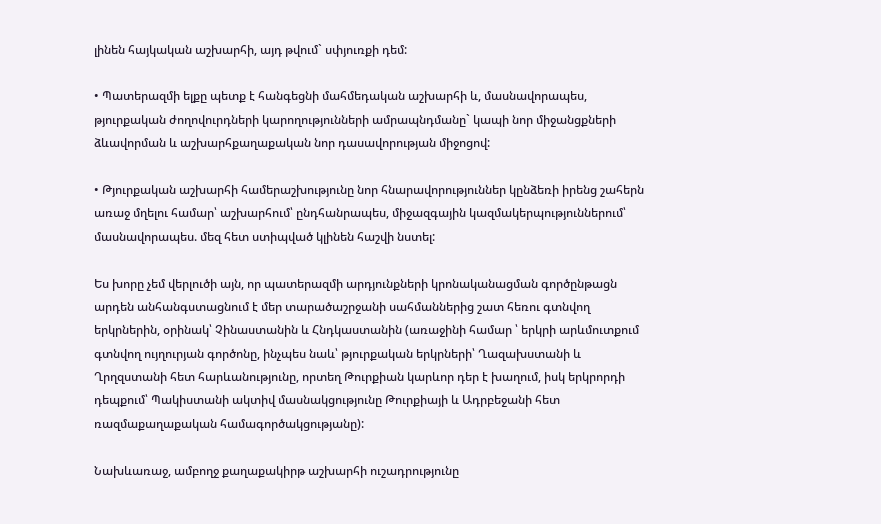լինեն հայկական աշխարհի, այդ թվում` սփյուռքի դեմ:

• Պատերազմի ելքը պետք է հանգեցնի մահմեդական աշխարհի և, մասնավորապես, թյուրքական ժողովուրդների կարողությունների ամրապնդմանը` կապի նոր միջանցքների ձևավորման և աշխարհքաղաքական նոր դասավորության միջոցով:

• Թյուրքական աշխարհի համերաշխությունը նոր հնարավորություններ կընձեռի իրենց շահերն առաջ մղելու համար՝ աշխարհում՝ ընդհանրապես, միջազգային կազմակերպություններում՝ մասնավորապես. մեզ հետ ստիպված կլինեն հաշվի նստել:

Ես խորը չեմ վերլուծի այն, որ պատերազմի արդյունքների կրոնականացման գործընթացն արդեն անհանգստացնում է մեր տարածաշրջանի սահմաններից շատ հեռու գտնվող երկրներին, օրինակ՝ Չինաստանին և Հնդկաստանին (առաջինի համար ՝ երկրի արևմուտքում գտնվող ույղուրյան գործոնը, ինչպես նաև՝ թյուրքական երկրների՝ Ղազախստանի և Ղրղզստանի հետ հարևանությունը, որտեղ Թուրքիան կարևոր դեր է խաղում, իսկ երկրորդի դեպքում՝ Պակիստանի ակտիվ մասնակցությունը Թուրքիայի և Ադրբեջանի հետ ռազմաքաղաքական համագործակցությանը):

Նախևառաջ, ամբողջ քաղաքակիրթ աշխարհի ուշադրությունը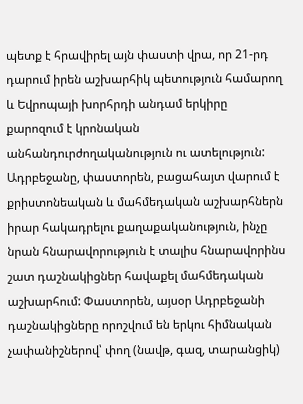պետք է հրավիրել այն փաստի վրա, որ 21-րդ դարում իրեն աշխարհիկ պետություն համարող և Եվրոպայի խորհրդի անդամ երկիրը քարոզում է կրոնական անհանդուրժողականություն ու ատելություն: Ադրբեջանը, փաստորեն, բացահայտ վարում է քրիստոնեական և մահմեդական աշխարհներն իրար հակադրելու քաղաքականություն, ինչը նրան հնարավորություն է տալիս հնարավորինս շատ դաշնակիցներ հավաքել մահմեդական աշխարհում: Փաստորեն, այսօր Ադրբեջանի դաշնակիցները որոշվում են երկու հիմնական չափանիշներով՝ փող (նավթ, գազ, տարանցիկ)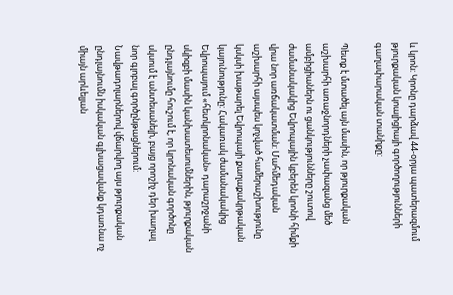և կրոն: Կրոնը դարձավ 44-օրյա պատերազմում թյուրքական կոալիցիայի գործողությունների գաղափարական տանիքը:

Պետք է մտածել այն մասին, որ թյուրքական աշխարհի առաջնորդների չափազանց մեծ ամբիցիաներն ու ցանկությունները շուտով ժամանակակից Եվրոպային կբերեն կրոնի հիմքի վրա նոր առճակատման: Մահմեդական աշխարհի այսպես կոչված համերաշխությունը կսկսի խաթարել Եվրոպայի քաղաքակրթական կայունությունը: Հակառակ ժամանակակից Եվրոպայում «հետկրոնական» դարաշրջանի սկիզբի մասին կանխատեսումներին, թյուրքական ընդլայնումը հուշում է, որ կրոնական գործոնը սկսում է անտեսանելի, բայց որոշիչ դեր խաղալ նոր գլոբալ գործընթացներում: Նավթադոլարներով վճարվող այս թյուրքական ընդլայնումն իսկական գլխացավանք կդառնա ոչ միայն արևելյան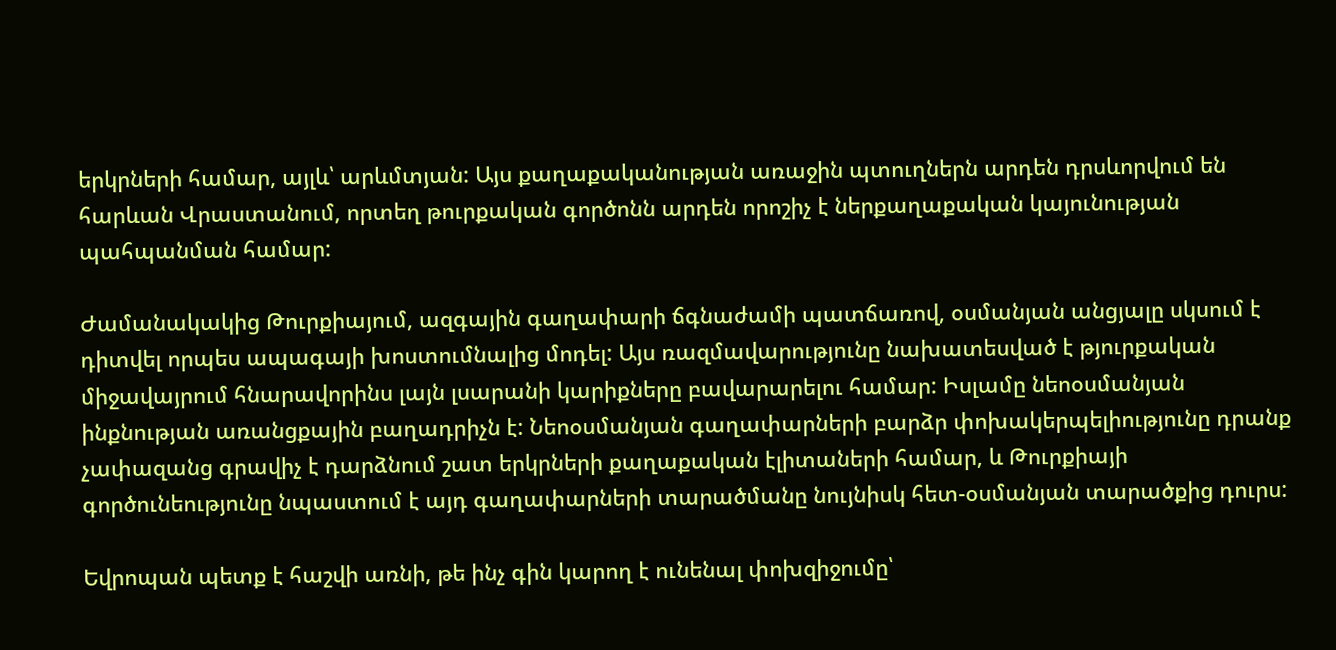երկրների համար, այլև՝ արևմտյան: Այս քաղաքականության առաջին պտուղներն արդեն դրսևորվում են հարևան Վրաստանում, որտեղ թուրքական գործոնն արդեն որոշիչ է ներքաղաքական կայունության պահպանման համար:

Ժամանակակից Թուրքիայում, ազգային գաղափարի ճգնաժամի պատճառով, օսմանյան անցյալը սկսում է դիտվել որպես ապագայի խոստումնալից մոդել: Այս ռազմավարությունը նախատեսված է թյուրքական միջավայրում հնարավորինս լայն լսարանի կարիքները բավարարելու համար: Իսլամը նեոօսմանյան ինքնության առանցքային բաղադրիչն է: Նեոօսմանյան գաղափարների բարձր փոխակերպելիությունը դրանք չափազանց գրավիչ է դարձնում շատ երկրների քաղաքական էլիտաների համար, և Թուրքիայի գործունեությունը նպաստում է այդ գաղափարների տարածմանը նույնիսկ հետ-օսմանյան տարածքից դուրս:

Եվրոպան պետք է հաշվի առնի, թե ինչ գին կարող է ունենալ փոխզիջումը՝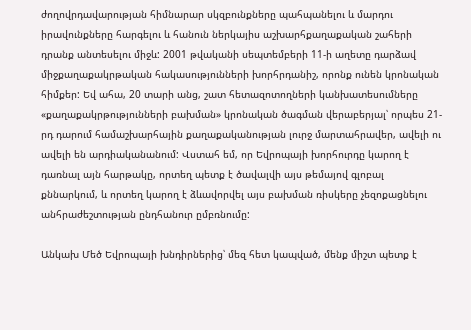ժողովրդավարության հիմնարար սկզբունքները պահպանելու և մարդու իրավունքները հարգելու և հանուն ներկայիս աշխարհքաղաքական շահերի դրանք անտեսելու միջև: 2001 թվականի սեպտեմբերի 11-ի աղետը դարձավ միջքաղաքակրթական հակասությունների խորհրդանիշ, որոնք ունեն կրոնական հիմքեր: Եվ ահա, 20 տարի անց, շատ հետազոտողների կանխատեսումները «քաղաքակրթությունների բախման» կրոնական ծագման վերաբերյալ՝ որպես 21-րդ դարում համաշխարհային քաղաքականության լուրջ մարտահրավեր, ավելի ու ավելի են արդիականանում: Վստահ եմ, որ Եվրոպայի խորհուրդը կարող է դառնալ այն հարթակը, որտեղ պետք է ծավալվի այս թեմայով գլոբալ քննարկում, և որտեղ կարող է ձևավորվել այս բախման ռիսկերը չեզոքացնելու անհրաժեշտության ընդհանուր ըմբռնումը:

Անկախ Մեծ Եվրոպայի խնդիրներից՝ մեզ հետ կապված, մենք միշտ պետք է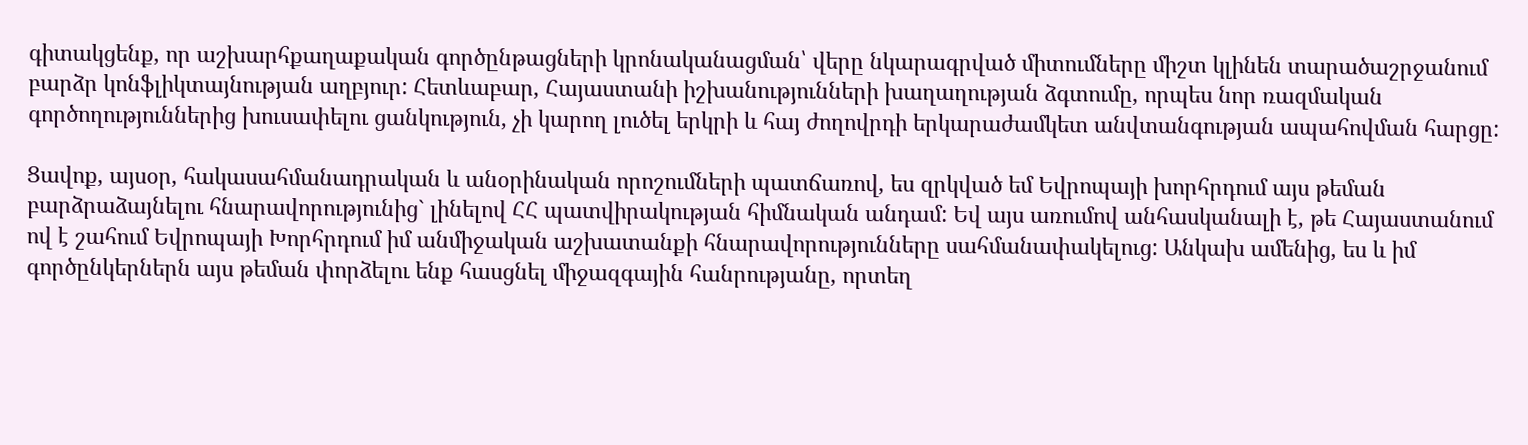գիտակցենք, որ աշխարհքաղաքական գործընթացների կրոնականացման՝ վերը նկարագրված միտումները միշտ կլինեն տարածաշրջանում բարձր կոնֆլիկտայնության աղբյուր: Հետևաբար, Հայաստանի իշխանությունների խաղաղության ձգտումը, որպես նոր ռազմական գործողություններից խուսափելու ցանկություն, չի կարող լուծել երկրի և հայ ժողովրդի երկարաժամկետ անվտանգության ապահովման հարցը:

Ցավոք, այսօր, հակասահմանադրական և անօրինական որոշումների պատճառով, ես զրկված եմ Եվրոպայի խորհրդում այս թեման բարձրաձայնելու հնարավորությունից` լինելով ՀՀ պատվիրակության հիմնական անդամ: Եվ այս առումով անհասկանալի է, թե Հայաստանում ով է շահում Եվրոպայի Խորհրդում իմ անմիջական աշխատանքի հնարավորությունները սահմանափակելուց: Անկախ ամենից, ես և իմ գործընկերներն այս թեման փորձելու ենք հասցնել միջազգային հանրությանը, որտեղ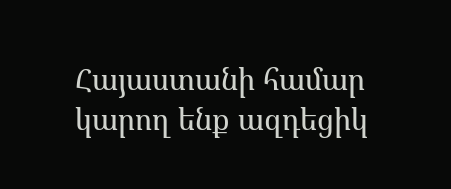Հայաստանի համար կարող ենք ազդեցիկ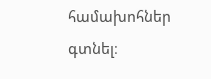համախոհներ գտնել։